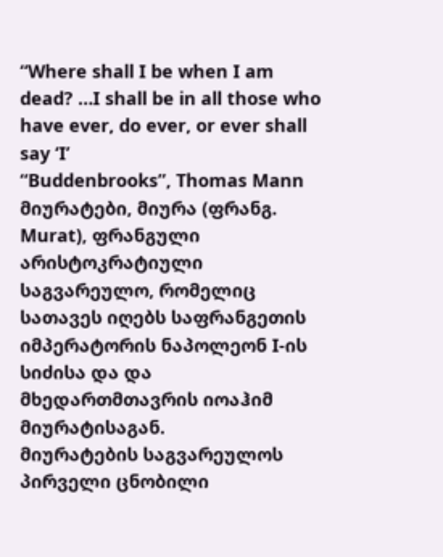“Where shall I be when I am dead? …I shall be in all those who have ever, do ever, or ever shall say ‘I’
“Buddenbrooks”, Thomas Mann
მიურატები, მიურა (ფრანგ. Murat), ფრანგული არისტოკრატიული საგვარეულო, რომელიც სათავეს იღებს საფრანგეთის იმპერატორის ნაპოლეონ I-ის სიძისა და და მხედართმთავრის იოაჰიმ მიურატისაგან.
მიურატების საგვარეულოს პირველი ცნობილი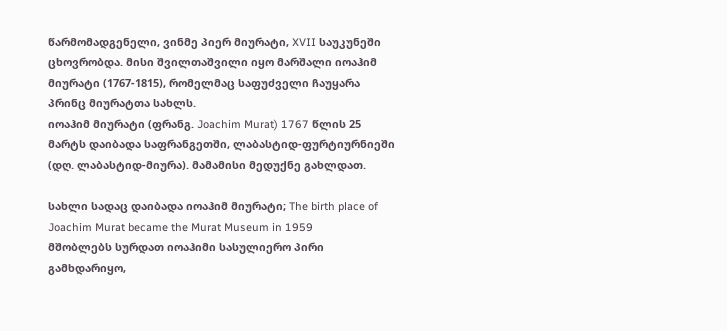წარმომადგენელი, ვინმე პიერ მიურატი, XVII საუკუნეში ცხოვრობდა. მისი შვილთაშვილი იყო მარშალი იოაჰიმ მიურატი (1767-1815), რომელმაც საფუძველი ჩაუყარა პრინც მიურატთა სახლს.
იოაჰიმ მიურატი (ფრანგ. Joachim Murat) 1767 წლის 25 მარტს დაიბადა საფრანგეთში, ლაბასტიდ-ფურტიურნიეში (დღ. ლაბასტიდ-მიურა). მამამისი მედუქნე გახლდათ.

სახლი სადაც დაიბადა იოაჰიმ მიურატი; The birth place of Joachim Murat became the Murat Museum in 1959
მშობლებს სურდათ იოაჰიმი სასულიერო პირი გამხდარიყო,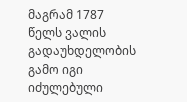მაგრამ 1787 წელს ვალის გადაუხდელობის გამო იგი იძულებული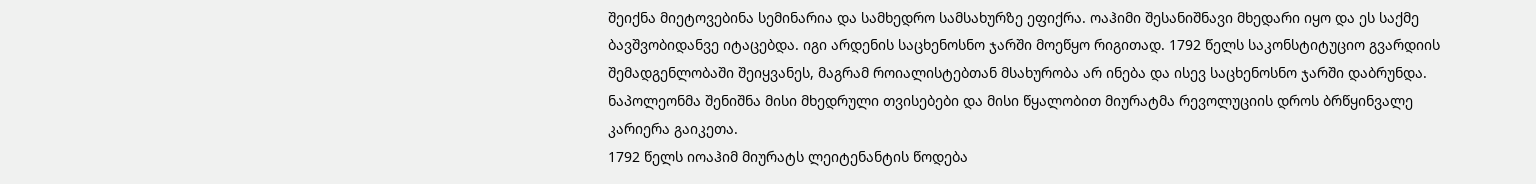შეიქნა მიეტოვებინა სემინარია და სამხედრო სამსახურზე ეფიქრა. ოაჰიმი შესანიშნავი მხედარი იყო და ეს საქმე ბავშვობიდანვე იტაცებდა. იგი არდენის საცხენოსნო ჯარში მოეწყო რიგითად. 1792 წელს საკონსტიტუციო გვარდიის შემადგენლობაში შეიყვანეს, მაგრამ როიალისტებთან მსახურობა არ ინება და ისევ საცხენოსნო ჯარში დაბრუნდა. ნაპოლეონმა შენიშნა მისი მხედრული თვისებები და მისი წყალობით მიურატმა რევოლუციის დროს ბრწყინვალე კარიერა გაიკეთა.
1792 წელს იოაჰიმ მიურატს ლეიტენანტის წოდება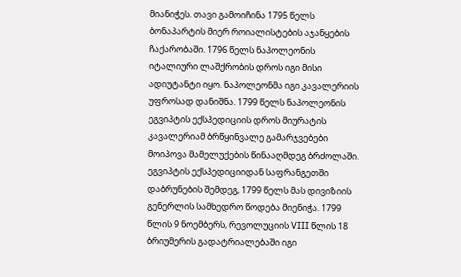მიანიჭეს. თავი გამოიჩინა 1795 წელს ბონაპარტის მიერ როიალისტების აჯანყების ჩაქარობაში. 1796 წელს ნაპოლეონის იტალიური ლაშქრობის დროს იგი მისი ადიუტანტი იყო. ნაპოლეონმა იგი კავალერიის უფროსად დანიშნა. 1799 წელს ნაპოლეონის ეგვიპტის ექსპედიციის დროს მიურატის კავალერიამ ბრწყინვალე გამარჯვებები მოიპოვა მამელუქების წინააღმდეგ ბრძოლაში. ეგვიპტის ექსპედიციიდან საფრანგეთში დაბრუნების შემდეგ, 1799 წელს მას დივიზიის გენერლის სამხედრო წოდება მიენიჭა. 1799 წლის 9 ნოემბერს, რევოლუციის VIII წლის 18 ბრიუმერის გადატრიალებაში იგი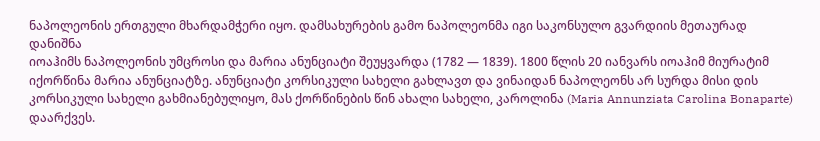ნაპოლეონის ერთგული მხარდამჭერი იყო. დამსახურების გამო ნაპოლეონმა იგი საკონსულო გვარდიის მეთაურად დანიშნა
იოაჰიმს ნაპოლეონის უმცროსი და მარია ანუნციატი შეუყვარდა (1782 — 1839). 1800 წლის 20 იანვარს იოაჰიმ მიურატიმ იქორწინა მარია ანუნციატზე. ანუნციატი კორსიკული სახელი გახლავთ და ვინაიდან ნაპოლეონს არ სურდა მისი დის კორსიკული სახელი გახმიანებულიყო, მას ქორწინების წინ ახალი სახელი, კაროლინა (Maria Annunziata Carolina Bonaparte) დაარქვეს.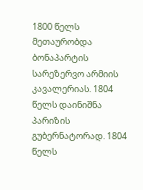1800 წელს მეთაურობდა ბონაპარტის სარეზერვო არმიის კავალერიას. 1804 წელს დაინიშნა პარიზის გუბერნატორად. 1804 წელს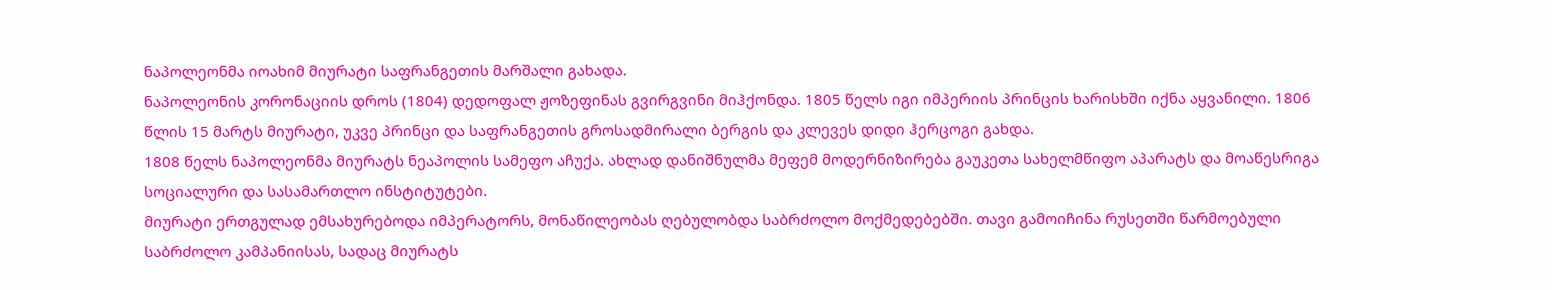ნაპოლეონმა იოახიმ მიურატი საფრანგეთის მარშალი გახადა.
ნაპოლეონის კორონაციის დროს (1804) დედოფალ ჟოზეფინას გვირგვინი მიჰქონდა. 1805 წელს იგი იმპერიის პრინცის ხარისხში იქნა აყვანილი. 1806 წლის 15 მარტს მიურატი, უკვე პრინცი და საფრანგეთის გროსადმირალი ბერგის და კლევეს დიდი ჰერცოგი გახდა.
1808 წელს ნაპოლეონმა მიურატს ნეაპოლის სამეფო აჩუქა. ახლად დანიშნულმა მეფემ მოდერნიზირება გაუკეთა სახელმწიფო აპარატს და მოაწესრიგა სოციალური და სასამართლო ინსტიტუტები.
მიურატი ერთგულად ემსახურებოდა იმპერატორს, მონაწილეობას ღებულობდა საბრძოლო მოქმედებებში. თავი გამოიჩინა რუსეთში წარმოებული საბრძოლო კამპანიისას, სადაც მიურატს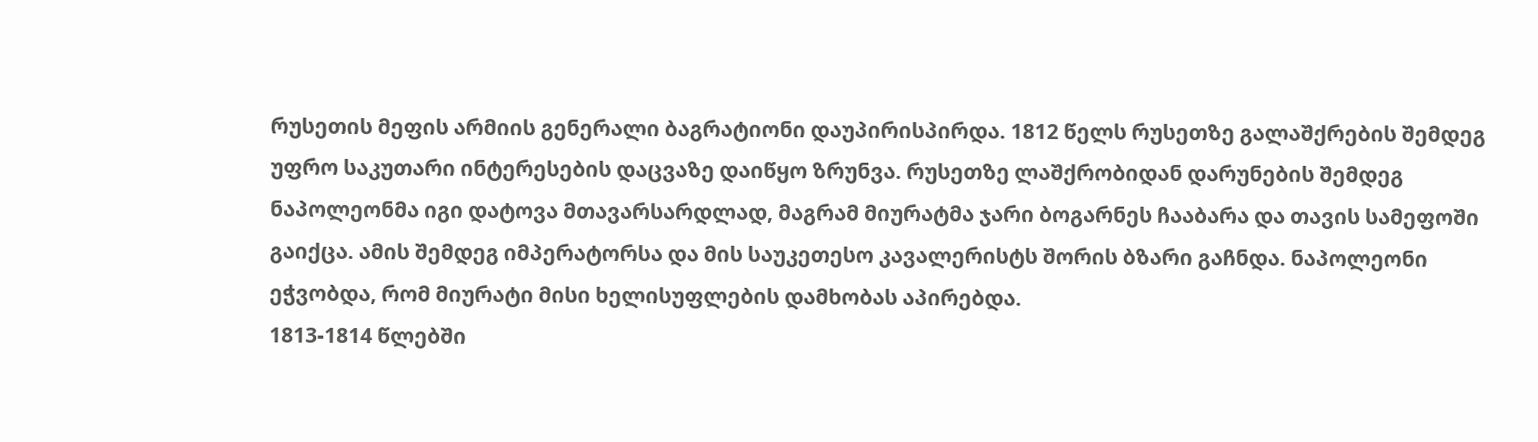რუსეთის მეფის არმიის გენერალი ბაგრატიონი დაუპირისპირდა. 1812 წელს რუსეთზე გალაშქრების შემდეგ უფრო საკუთარი ინტერესების დაცვაზე დაიწყო ზრუნვა. რუსეთზე ლაშქრობიდან დარუნების შემდეგ ნაპოლეონმა იგი დატოვა მთავარსარდლად, მაგრამ მიურატმა ჯარი ბოგარნეს ჩააბარა და თავის სამეფოში გაიქცა. ამის შემდეგ იმპერატორსა და მის საუკეთესო კავალერისტს შორის ბზარი გაჩნდა. ნაპოლეონი ეჭვობდა, რომ მიურატი მისი ხელისუფლების დამხობას აპირებდა.
1813-1814 წლებში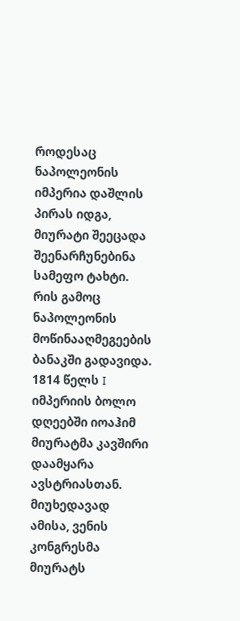როდესაც ნაპოლეონის იმპერია დაშლის პირას იდგა, მიურატი შეეცადა შეენარჩუნებინა სამეფო ტახტი. რის გამოც ნაპოლეონის მოწინააღმეგეების ბანაკში გადავიდა. 1814 წელს I იმპერიის ბოლო დღეებში იოაჰიმ მიურატმა კავშირი დაამყარა ავსტრიასთან. მიუხედავად ამისა, ვენის კონგრესმა მიურატს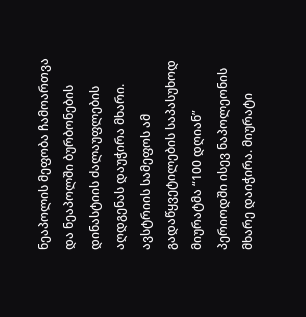ნეაპოლის მეფობა ჩამოართვა და ნეაპოლში ბურბონების დინასტიის ძალაუფლების აღდგენას დაუჭირა მხარი. ავსტრიის სამეფოს ამ გადაწყვეტილების საპასუხოდ მიურატმა “100 დღიან” პერიოდში ისევ ნაპოლეონის მხარე დაიჭირა. მიურატი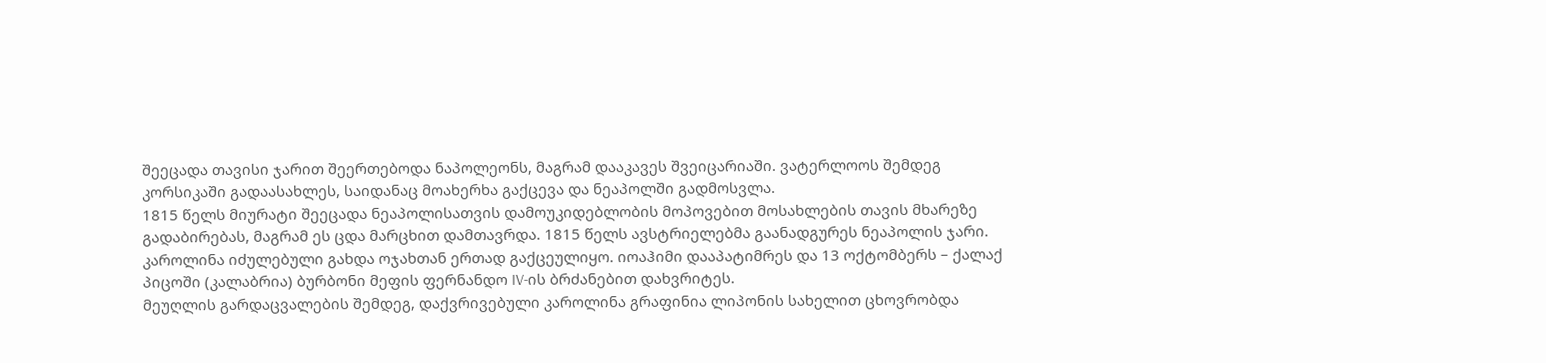შეეცადა თავისი ჯარით შეერთებოდა ნაპოლეონს, მაგრამ დააკავეს შვეიცარიაში. ვატერლოოს შემდეგ კორსიკაში გადაასახლეს, საიდანაც მოახერხა გაქცევა და ნეაპოლში გადმოსვლა.
1815 წელს მიურატი შეეცადა ნეაპოლისათვის დამოუკიდებლობის მოპოვებით მოსახლების თავის მხარეზე გადაბირებას, მაგრამ ეს ცდა მარცხით დამთავრდა. 1815 წელს ავსტრიელებმა გაანადგურეს ნეაპოლის ჯარი. კაროლინა იძულებული გახდა ოჯახთან ერთად გაქცეულიყო. იოაჰიმი დააპატიმრეს და 13 ოქტომბერს – ქალაქ პიცოში (კალაბრია) ბურბონი მეფის ფერნანდო IV-ის ბრძანებით დახვრიტეს.
მეუღლის გარდაცვალების შემდეგ, დაქვრივებული კაროლინა გრაფინია ლიპონის სახელით ცხოვრობდა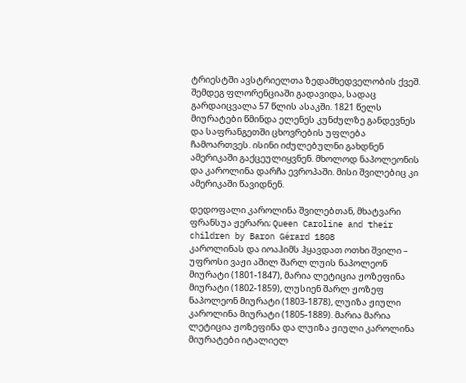ტრიესტში ავსტრიელთა ზედამხედველობის ქვეშ. შემდეგ ფლორენციაში გადავიდა, სადაც გარდაიცვალა 57 წლის ასაკში. 1821 წელს მიურატები წმინდა ელენეს კუნძულზე განდევნეს და საფრანგეთში ცხოვრების უფლება ჩამოართვეს. ისინი იძულებულნი გახდნენ ამერიკაში გაქცეულიყვნენ. მხოლოდ ნაპოლეონის და კაროლინა დარჩა ევროპაში. მისი შვილებიც კი ამერიკაში წავიდნენ.

დედოფალი კაროლინა შვილებთან, მხატვარი ფრანსუა ჟერარი; Queen Caroline and their children by Baron Gérard 1808
კაროლინას და იოაჰიმს ჰყავდათ ოთხი შვილი – უფროსი ვაჟი აშილ შარლ ლუის ნაპოლეონ მიურატი (1801-1847), მარია ლეტიცია ჟოზეფინა მიურატი (1802-1859), ლუსიენ შარლ ჟოზეფ ნაპოლეონ მიურატი (1803-1878), ლუიზა ჟიული კაროლინა მიურატი (1805-1889). მარია მარია ლეტიცია ჟოზეფინა და ლუიზა ჟიული კაროლინა მიურატები იტალიელ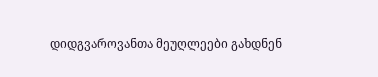დიდგვაროვანთა მეუღლეები გახდნენ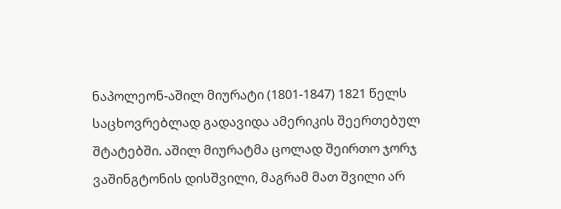ნაპოლეონ-აშილ მიურატი (1801-1847) 1821 წელს საცხოვრებლად გადავიდა ამერიკის შეერთებულ შტატებში. აშილ მიურატმა ცოლად შეირთო ჯორჯ ვაშინგტონის დისშვილი, მაგრამ მათ შვილი არ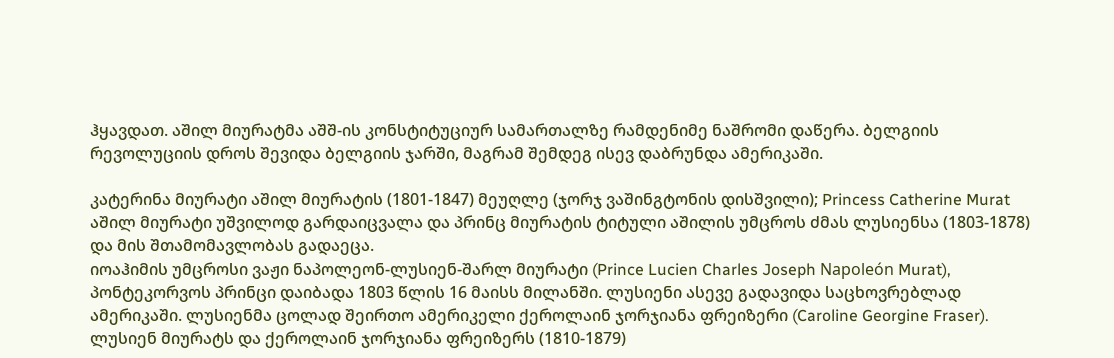ჰყავდათ. აშილ მიურატმა აშშ-ის კონსტიტუციურ სამართალზე რამდენიმე ნაშრომი დაწერა. ბელგიის რევოლუციის დროს შევიდა ბელგიის ჯარში, მაგრამ შემდეგ ისევ დაბრუნდა ამერიკაში.

კატერინა მიურატი აშილ მიურატის (1801-1847) მეუღლე (ჯორჯ ვაშინგტონის დისშვილი); Princess Catherine Murat
აშილ მიურატი უშვილოდ გარდაიცვალა და პრინც მიურატის ტიტული აშილის უმცროს ძმას ლუსიენსა (1803-1878) და მის შთამომავლობას გადაეცა.
იოაჰიმის უმცროსი ვაჟი ნაპოლეონ-ლუსიენ-შარლ მიურატი (Prince Lucien Charles Joseph Napoleón Murat), პონტეკორვოს პრინცი დაიბადა 1803 წლის 16 მაისს მილანში. ლუსიენი ასევე გადავიდა საცხოვრებლად ამერიკაში. ლუსიენმა ცოლად შეირთო ამერიკელი ქეროლაინ ჯორჯიანა ფრეიზერი (Caroline Georgine Fraser). ლუსიენ მიურატს და ქეროლაინ ჯორჯიანა ფრეიზერს (1810-1879)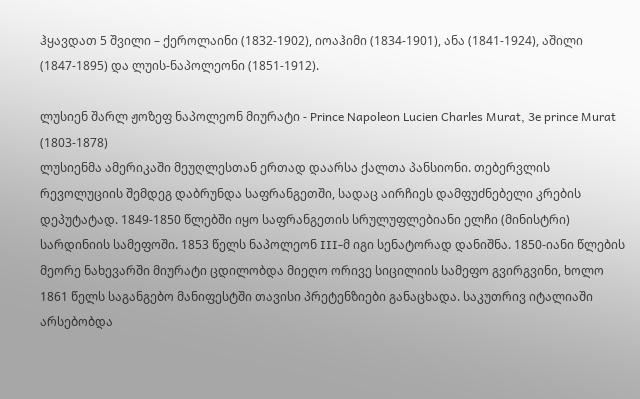ჰყავდათ 5 შვილი – ქეროლაინი (1832-1902), იოაჰიმი (1834-1901), ანა (1841-1924), აშილი (1847-1895) და ლუის-ნაპოლეონი (1851-1912).

ლუსიენ შარლ ჟოზეფ ნაპოლეონ მიურატი - Prince Napoleon Lucien Charles Murat, 3e prince Murat (1803-1878)
ლუსიენმა ამერიკაში მეუღლესთან ერთად დაარსა ქალთა პანსიონი. თებერვლის რევოლუციის შემდეგ დაბრუნდა საფრანგეთში, სადაც აირჩიეს დამფუძნებელი კრების დეპუტატად. 1849-1850 წლებში იყო საფრანგეთის სრულუფლებიანი ელჩი (მინისტრი) სარდინიის სამეფოში. 1853 წელს ნაპოლეონ III-მ იგი სენატორად დანიშნა. 1850-იანი წლების მეორე ნახევარში მიურატი ცდილობდა მიეღო ორივე სიცილიის სამეფო გვირგვინი, ხოლო 1861 წელს საგანგებო მანიფესტში თავისი პრეტენზიები განაცხადა. საკუთრივ იტალიაში არსებობდა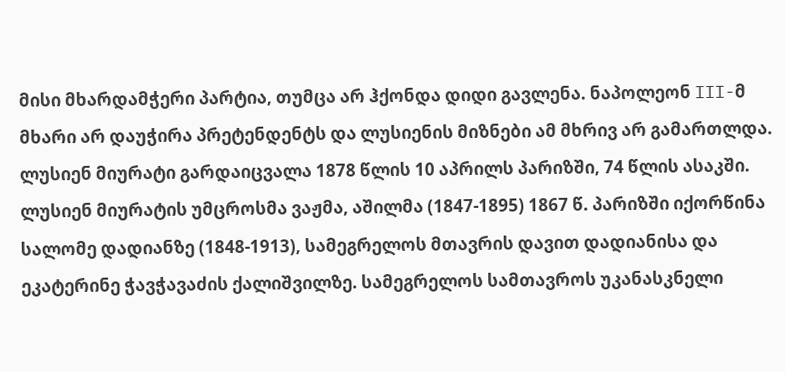მისი მხარდამჭერი პარტია, თუმცა არ ჰქონდა დიდი გავლენა. ნაპოლეონ III-მ მხარი არ დაუჭირა პრეტენდენტს და ლუსიენის მიზნები ამ მხრივ არ გამართლდა. ლუსიენ მიურატი გარდაიცვალა 1878 წლის 10 აპრილს პარიზში, 74 წლის ასაკში.
ლუსიენ მიურატის უმცროსმა ვაჟმა, აშილმა (1847-1895) 1867 წ. პარიზში იქორწინა სალომე დადიანზე (1848-1913), სამეგრელოს მთავრის დავით დადიანისა და ეკატერინე ჭავჭავაძის ქალიშვილზე. სამეგრელოს სამთავროს უკანასკნელი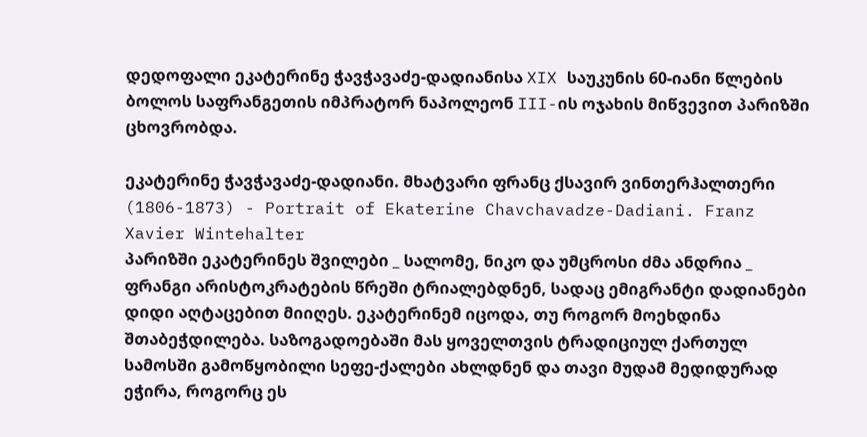დედოფალი ეკატერინე ჭავჭავაძე-დადიანისა XIX საუკუნის 60-იანი წლების ბოლოს საფრანგეთის იმპრატორ ნაპოლეონ III-ის ოჯახის მიწვევით პარიზში ცხოვრობდა.

ეკატერინე ჭავჭავაძე-დადიანი. მხატვარი ფრანც ქსავირ ვინთერჰალთერი (1806-1873) - Portrait of Ekaterine Chavchavadze-Dadiani. Franz Xavier Wintehalter
პარიზში ეკატერინეს შვილები _ სალომე, ნიკო და უმცროსი ძმა ანდრია _ ფრანგი არისტოკრატების წრეში ტრიალებდნენ, სადაც ემიგრანტი დადიანები დიდი აღტაცებით მიიღეს. ეკატერინემ იცოდა, თუ როგორ მოეხდინა შთაბეჭდილება. საზოგადოებაში მას ყოველთვის ტრადიციულ ქართულ სამოსში გამოწყობილი სეფე-ქალები ახლდნენ და თავი მუდამ მედიდურად ეჭირა, როგორც ეს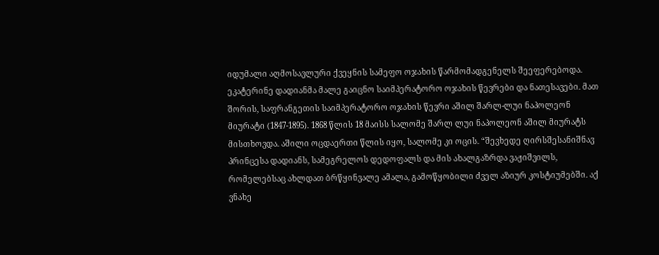იდუმალი აღმოსავლური ქვეყნის სამეფო ოჯახის წარმომადგენელს შეეფერებოდა.
ეკატერინე დადიანმა მალე გაიცნო საიმპერატორო ოჯახის წევრები და ნათესავები. მათ შორის, საფრანგეთის საიმპერატორო ოჯახის წევრი აშილ შარლ-ლუი ნაპოლეონ მიურატი (1847-1895). 1868 წლის 18 მაისს სალომე შარლ ლუი ნაპოლეონ აშილ მიურატს მისთხოვდა. აშილი ოცდაერთი წლის იყო, სალომე კი ოცის. “შევხედე ღირსშესანიშნავ პრინცესა დადიანს, სამეგრელოს დედოფალს და მის ახალგაზრდა ვაჟიშვილს, რომელებსაც ახლდათ ბრწყინვალე ამალა, გამოწყობილი ძველ აზიურ კოსტიუმებში. აქ ვნახე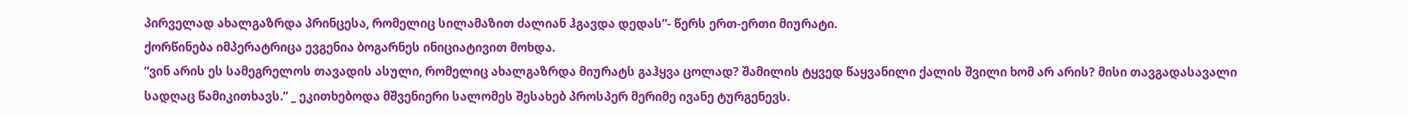პირველად ახალგაზრდა პრინცესა, რომელიც სილამაზით ძალიან ჰგავდა დედას”- წერს ერთ-ერთი მიურატი.
ქორწინება იმპერატრიცა ევგენია ბოგარნეს ინიციატივით მოხდა.
“ვინ არის ეს სამეგრელოს თავადის ასული, რომელიც ახალგაზრდა მიურატს გაჰყვა ცოლად? შამილის ტყვედ წაყვანილი ქალის შვილი ხომ არ არის? მისი თავგადასავალი სადღაც წამიკითხავს.” _ ეკითხებოდა მშვენიერი სალომეს შესახებ პროსპერ მერიმე ივანე ტურგენევს.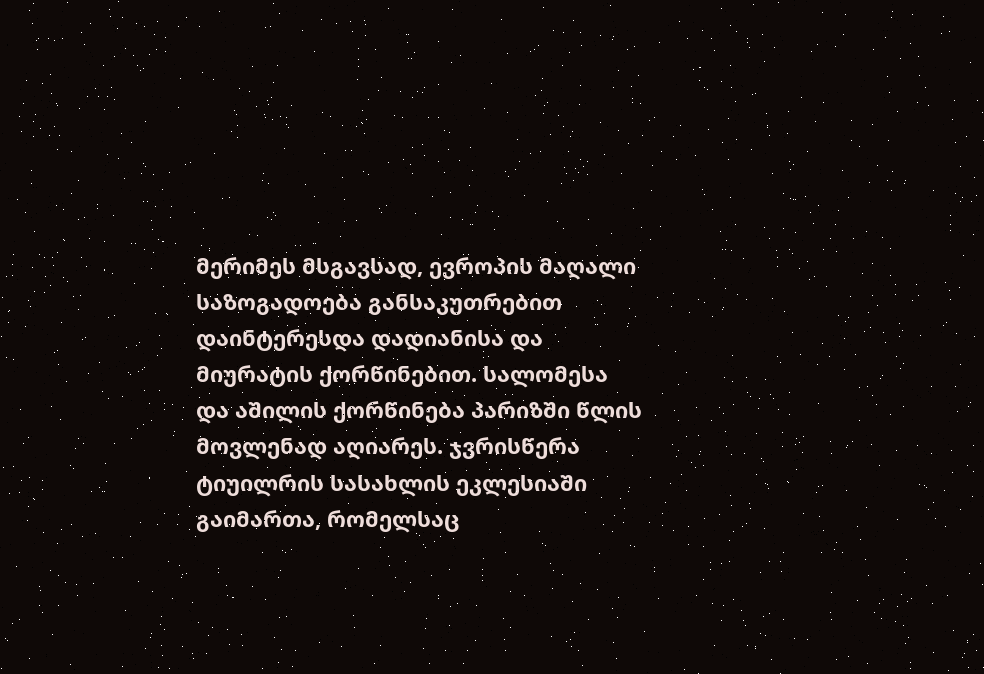მერიმეს მსგავსად, ევროპის მაღალი საზოგადოება განსაკუთრებით დაინტერესდა დადიანისა და მიურატის ქორწინებით. სალომესა და აშილის ქორწინება პარიზში წლის მოვლენად აღიარეს. ჯვრისწერა ტიუილრის სასახლის ეკლესიაში გაიმართა, რომელსაც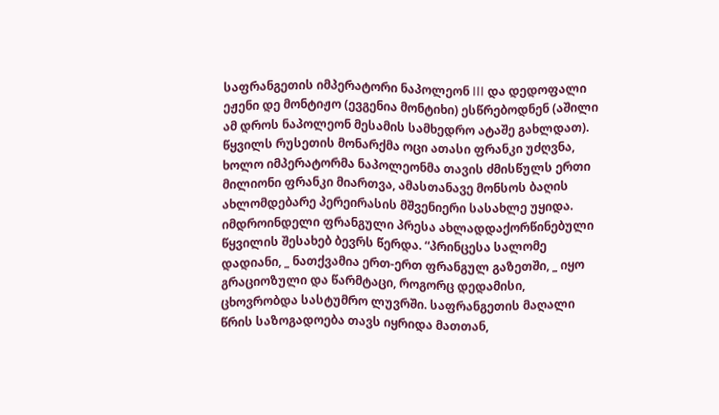საფრანგეთის იმპერატორი ნაპოლეონ III და დედოფალი ეჟენი დე მონტიჟო (ევგენია მონტიხი) ესწრებოდნენ (აშილი ამ დროს ნაპოლეონ მესამის სამხედრო ატაშე გახლდათ). წყვილს რუსეთის მონარქმა ოცი ათასი ფრანკი უძღვნა, ხოლო იმპერატორმა ნაპოლეონმა თავის ძმისწულს ერთი მილიონი ფრანკი მიართვა, ამასთანავე მონსოს ბაღის ახლომდებარე პერეირასის მშვენიერი სასახლე უყიდა.
იმდროინდელი ფრანგული პრესა ახლადდაქორწინებული წყვილის შესახებ ბევრს წერდა. “პრინცესა სალომე დადიანი, _ ნათქვამია ერთ-ერთ ფრანგულ გაზეთში, _ იყო გრაციოზული და წარმტაცი, როგორც დედამისი, ცხოვრობდა სასტუმრო ლუვრში. საფრანგეთის მაღალი წრის საზოგადოება თავს იყრიდა მათთან,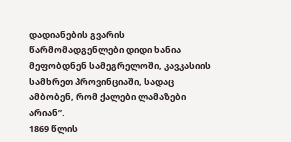დადიანების გვარის წარმომადგენლები დიდი ხანია მეფობდნენ სამეგრელოში, კავკასიის სამხრეთ პროვინციაში, სადაც ამბობენ, რომ ქალები ლამაზები არიან”.
1869 წლის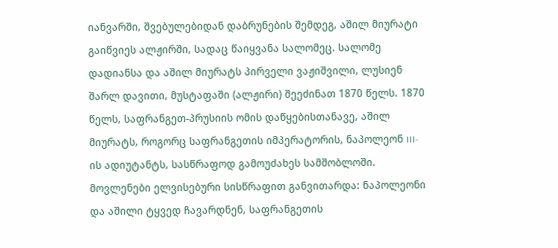იანვარში, შვებულებიდან დაბრუნების შემდეგ, აშილ მიურატი გაიწვიეს ალჟირში, სადაც წაიყვანა სალომეც. სალომე დადიანსა და აშილ მიურატს პირველი ვაჟიშვილი, ლუსიენ შარლ დავითი, მუსტაფაში (ალჟირი) შეეძინათ 1870 წელს. 1870 წელს, საფრანგეთ-პრუსიის ომის დაწყებისთანავე, აშილ მიურატს, როგორც საფრანგეთის იმპერატორის, ნაპოლეონ III-ის ადიუტანტს, სასწრაფოდ გამოუძახეს სამშობლოში. მოვლენები ელვისებური სისწრაფით განვითარდა: ნაპოლეონი და აშილი ტყვედ ჩავარდნენ, საფრანგეთის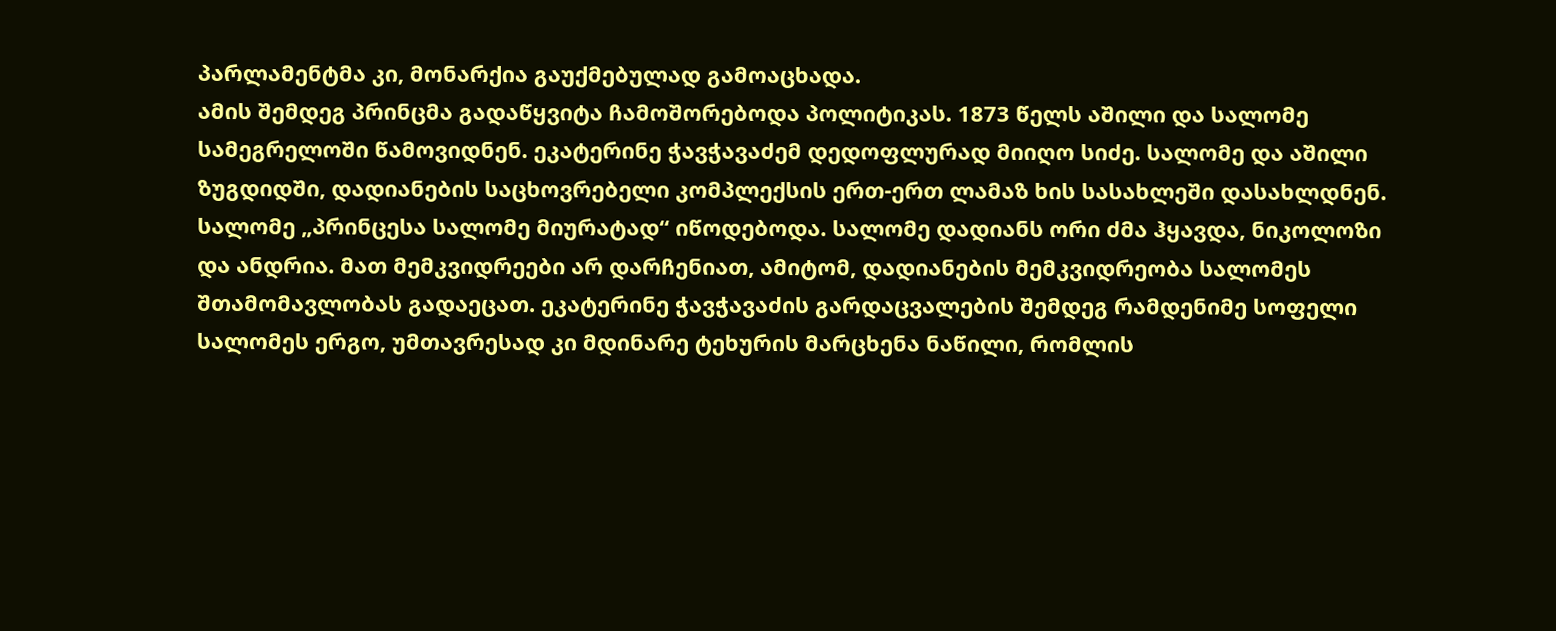პარლამენტმა კი, მონარქია გაუქმებულად გამოაცხადა.
ამის შემდეგ პრინცმა გადაწყვიტა ჩამოშორებოდა პოლიტიკას. 1873 წელს აშილი და სალომე სამეგრელოში წამოვიდნენ. ეკატერინე ჭავჭავაძემ დედოფლურად მიიღო სიძე. სალომე და აშილი ზუგდიდში, დადიანების საცხოვრებელი კომპლექსის ერთ-ერთ ლამაზ ხის სასახლეში დასახლდნენ. სალომე „პრინცესა სალომე მიურატად“ იწოდებოდა. სალომე დადიანს ორი ძმა ჰყავდა, ნიკოლოზი და ანდრია. მათ მემკვიდრეები არ დარჩენიათ, ამიტომ, დადიანების მემკვიდრეობა სალომეს შთამომავლობას გადაეცათ. ეკატერინე ჭავჭავაძის გარდაცვალების შემდეგ რამდენიმე სოფელი სალომეს ერგო, უმთავრესად კი მდინარე ტეხურის მარცხენა ნაწილი, რომლის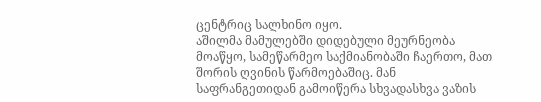ცენტრიც სალხინო იყო.
აშილმა მამულებში დიდებული მეურნეობა მოაწყო, სამეწარმეო საქმიანობაში ჩაერთო, მათ შორის ღვინის წარმოებაშიც. მან საფრანგეთიდან გამოიწერა სხვადასხვა ვაზის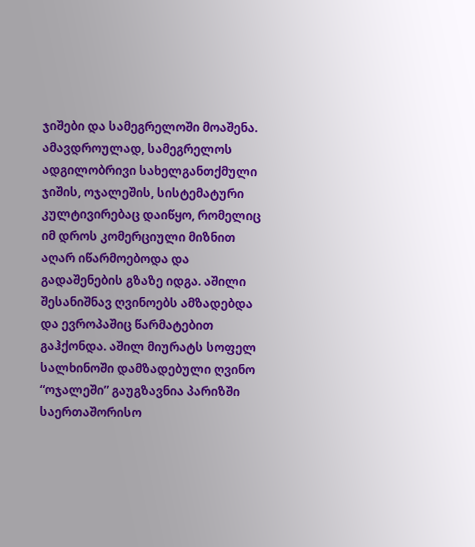ჯიშები და სამეგრელოში მოაშენა. ამავდროულად, სამეგრელოს ადგილობრივი სახელგანთქმული ჯიშის, ოჯალეშის, სისტემატური კულტივირებაც დაიწყო, რომელიც იმ დროს კომერციული მიზნით აღარ იწარმოებოდა და გადაშენების გზაზე იდგა. აშილი შესანიშნავ ღვინოებს ამზადებდა და ევროპაშიც წარმატებით გაჰქონდა. აშილ მიურატს სოფელ სალხინოში დამზადებული ღვინო “ოჯალეში” გაუგზავნია პარიზში საერთაშორისო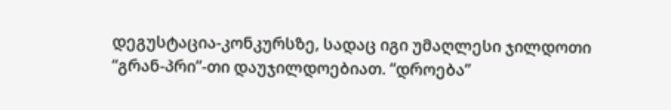დეგუსტაცია-კონკურსზე, სადაც იგი უმაღლესი ჯილდოთი “გრან-პრი”-თი დაუჯილდოებიათ. “დროება”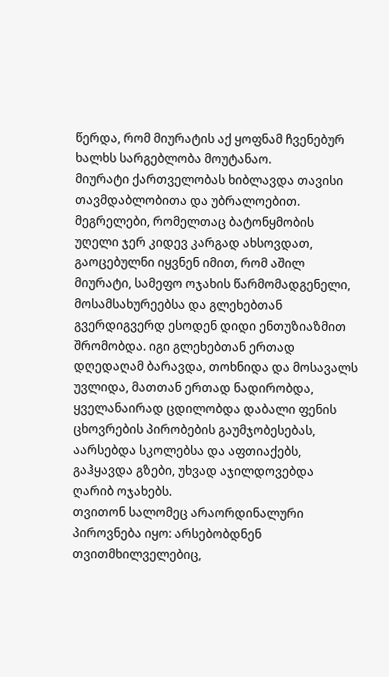წერდა, რომ მიურატის აქ ყოფნამ ჩვენებურ ხალხს სარგებლობა მოუტანაო.
მიურატი ქართველობას ხიბლავდა თავისი თავმდაბლობითა და უბრალოებით. მეგრელები, რომელთაც ბატონყმობის უღელი ჯერ კიდევ კარგად ახსოვდათ, გაოცებულნი იყვნენ იმით, რომ აშილ მიურატი, სამეფო ოჯახის წარმომადგენელი, მოსამსახურეებსა და გლეხებთან გვერდიგვერდ ესოდენ დიდი ენთუზიაზმით შრომობდა. იგი გლეხებთან ერთად დღედაღამ ბარავდა, თოხნიდა და მოსავალს უვლიდა, მათთან ერთად ნადირობდა, ყველანაირად ცდილობდა დაბალი ფენის ცხოვრების პირობების გაუმჯობესებას, აარსებდა სკოლებსა და აფთიაქებს, გაჰყავდა გზები, უხვად აჯილდოვებდა ღარიბ ოჯახებს.
თვითონ სალომეც არაორდინალური პიროვნება იყო: არსებობდნენ თვითმხილველებიც,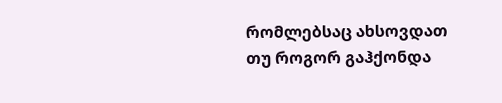რომლებსაც ახსოვდათ თუ როგორ გაჰქონდა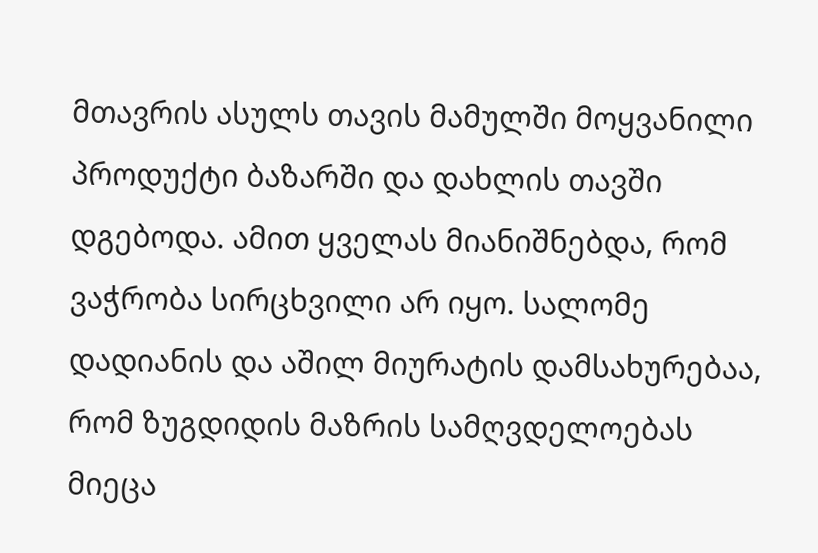მთავრის ასულს თავის მამულში მოყვანილი პროდუქტი ბაზარში და დახლის თავში დგებოდა. ამით ყველას მიანიშნებდა, რომ ვაჭრობა სირცხვილი არ იყო. სალომე დადიანის და აშილ მიურატის დამსახურებაა, რომ ზუგდიდის მაზრის სამღვდელოებას მიეცა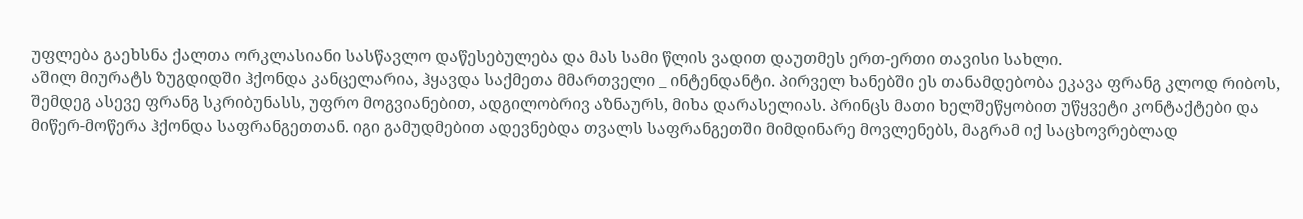უფლება გაეხსნა ქალთა ორკლასიანი სასწავლო დაწესებულება და მას სამი წლის ვადით დაუთმეს ერთ-ერთი თავისი სახლი.
აშილ მიურატს ზუგდიდში ჰქონდა კანცელარია, ჰყავდა საქმეთა მმართველი _ ინტენდანტი. პირველ ხანებში ეს თანამდებობა ეკავა ფრანგ კლოდ რიბოს, შემდეგ ასევე ფრანგ სკრიბუნასს, უფრო მოგვიანებით, ადგილობრივ აზნაურს, მიხა დარასელიას. პრინცს მათი ხელშეწყობით უწყვეტი კონტაქტები და მიწერ-მოწერა ჰქონდა საფრანგეთთან. იგი გამუდმებით ადევნებდა თვალს საფრანგეთში მიმდინარე მოვლენებს, მაგრამ იქ საცხოვრებლად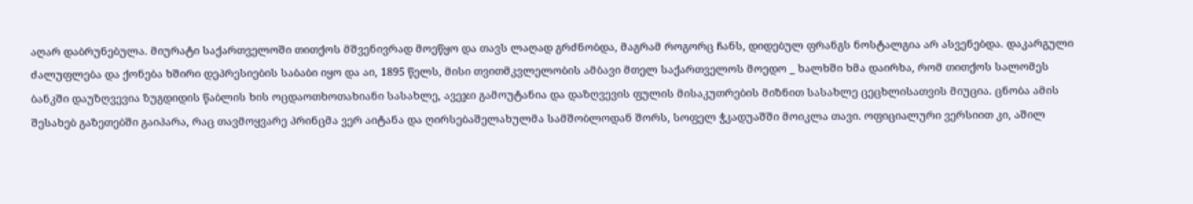აღარ დაბრუნებულა. მიურატი საქართველოში თითქოს მშვენივრად მოეწყო და თავს ლაღად გრძნობდა, მაგრამ როგორც ჩანს, დიდებულ ფრანგს ნოსტალგია არ ასვენებდა. დაკარგული ძალუფლება და ქონება ხშირი დეპრესიების საბაბი იყო და აი, 1895 წელს, მისი თვითმკვლელობის ამბავი მთელ საქართველოს მოედო _ ხალხში ხმა დაირხა, რომ თითქოს სალომეს ბანკში დაუზღვევია ზუგდიდის წაბლის ხის ოცდაოთხოთახიანი სასახლე, ავეჯი გამოუტანია და დაზღვევის ფულის მისაკუთრების მიზნით სასახლე ცეცხლისათვის მიუცია. ცნობა ამის შესახებ გაზეთებში გაიპარა, რაც თავმოყვარე პრინცმა ვერ აიტანა და ღირსებაშელახულმა სამშობლოდან შორს, სოფელ ჭკადუაშში მოიკლა თავი. ოფიციალური ვერსიით კი, აშილ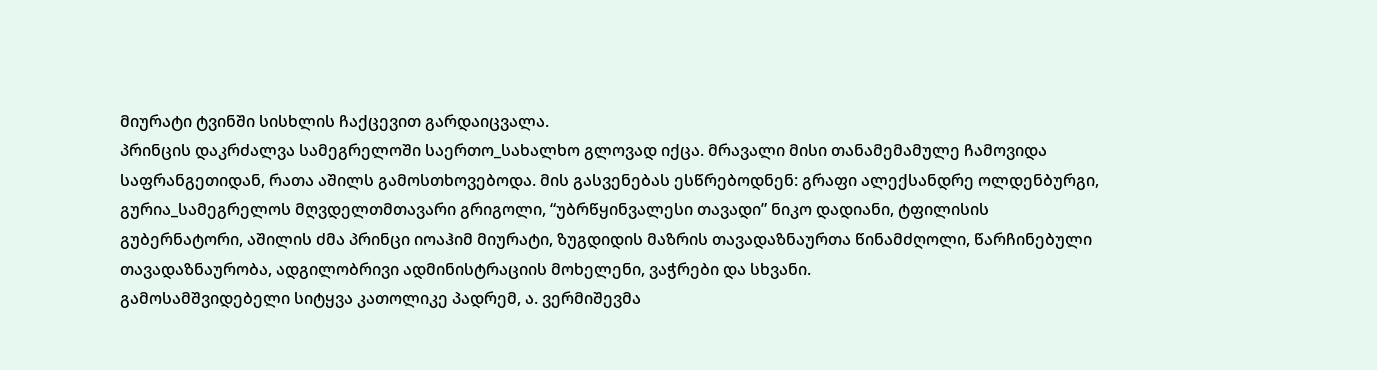მიურატი ტვინში სისხლის ჩაქცევით გარდაიცვალა.
პრინცის დაკრძალვა სამეგრელოში საერთო_სახალხო გლოვად იქცა. მრავალი მისი თანამემამულე ჩამოვიდა საფრანგეთიდან, რათა აშილს გამოსთხოვებოდა. მის გასვენებას ესწრებოდნენ: გრაფი ალექსანდრე ოლდენბურგი, გურია_სამეგრელოს მღვდელთმთავარი გრიგოლი, “უბრწყინვალესი თავადი” ნიკო დადიანი, ტფილისის გუბერნატორი, აშილის ძმა პრინცი იოაჰიმ მიურატი, ზუგდიდის მაზრის თავადაზნაურთა წინამძღოლი, წარჩინებული თავადაზნაურობა, ადგილობრივი ადმინისტრაციის მოხელენი, ვაჭრები და სხვანი.
გამოსამშვიდებელი სიტყვა კათოლიკე პადრემ, ა. ვერმიშევმა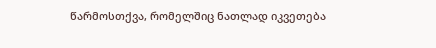წარმოსთქვა, რომელშიც ნათლად იკვეთება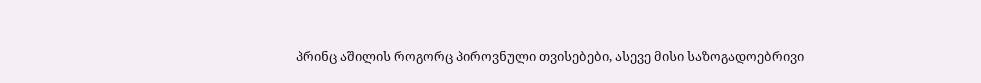პრინც აშილის როგორც პიროვნული თვისებები, ასევე მისი საზოგადოებრივი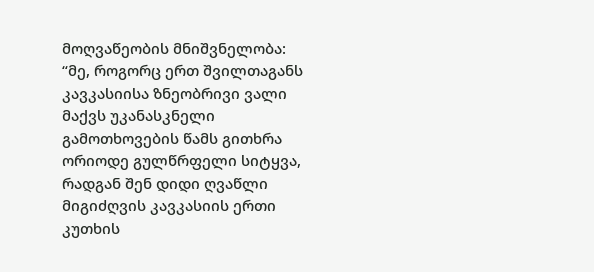მოღვაწეობის მნიშვნელობა:
“მე, როგორც ერთ შვილთაგანს კავკასიისა ზნეობრივი ვალი მაქვს უკანასკნელი გამოთხოვების წამს გითხრა ორიოდე გულწრფელი სიტყვა, რადგან შენ დიდი ღვაწლი მიგიძღვის კავკასიის ერთი კუთხის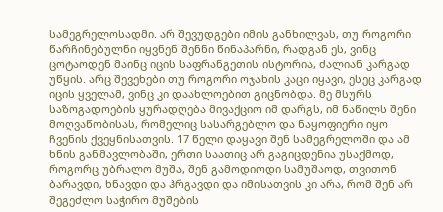სამეგრელოსადმი. არ შევუდგები იმის განხილვას, თუ როგორი წარჩინებულნი იყვნენ შენნი წინაპარნი, რადგან ეს, ვინც ცოტაოდენ მაინც იცის საფრანგეთის ისტორია, ძალიან კარგად უწყის. არც შევეხები თუ როგორი ოჯახის კაცი იყავი, ესეც კარგად იცის ყველამ, ვინც კი დაახლოებით გიცნობდა. მე მსურს საზოგადოების ყურადღება მივაქციო იმ დარგს, იმ ნაწილს შენი მოღვაწობისას, რომელიც სასარგებლო და ნაყოფიერი იყო ჩვენის ქვეყნისათვის. 17 წელი დაყავი შენ სამეგრელოში და ამ ხნის განმავლობაში, ერთი საათიც არ გაგიცდენია უსაქმოდ, როგორც უბრალო მუშა, შენ გამოდიოდი სამუშაოდ, თვითონ ბარავდი, ხნავდი და ჰრგავდი და იმისათვის კი არა, რომ შენ არ შეგეძლო საჭირო მუშების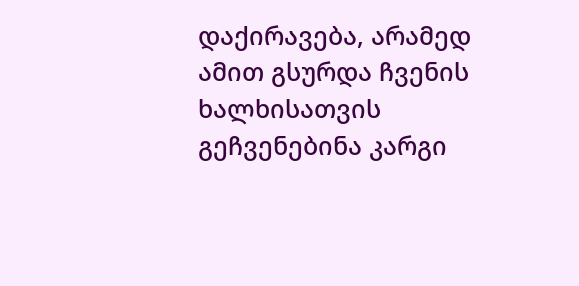დაქირავება, არამედ ამით გსურდა ჩვენის ხალხისათვის გეჩვენებინა კარგი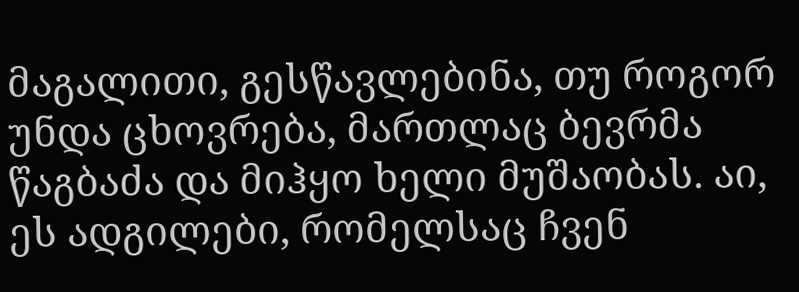მაგალითი, გესწავლებინა, თუ როგორ უნდა ცხოვრება, მართლაც ბევრმა წაგბაძა და მიჰყო ხელი მუშაობას. აი, ეს ადგილები, რომელსაც ჩვენ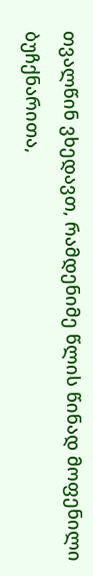თვალწინ ვხედავთ, რამდენიმე წლის წინად მოფენილი ბუჩქნარითა,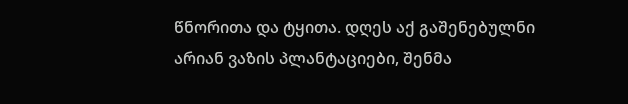წნორითა და ტყითა. დღეს აქ გაშენებულნი არიან ვაზის პლანტაციები, შენმა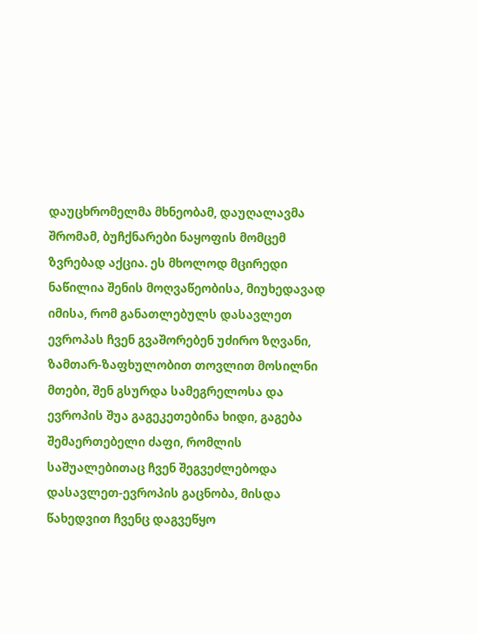დაუცხრომელმა მხნეობამ, დაუღალავმა შრომამ, ბუჩქნარები ნაყოფის მომცემ ზვრებად აქცია. ეს მხოლოდ მცირედი ნაწილია შენის მოღვაწეობისა, მიუხედავად იმისა, რომ განათლებულს დასავლეთ ევროპას ჩვენ გვაშორებენ უძირო ზღვანი, ზამთარ-ზაფხულობით თოვლით მოსილნი მთები, შენ გსურდა სამეგრელოსა და ევროპის შუა გაგეკეთებინა ხიდი, გაგება შემაერთებელი ძაფი, რომლის საშუალებითაც ჩვენ შეგვეძლებოდა დასავლეთ-ევროპის გაცნობა, მისდა წახედვით ჩვენც დაგვეწყო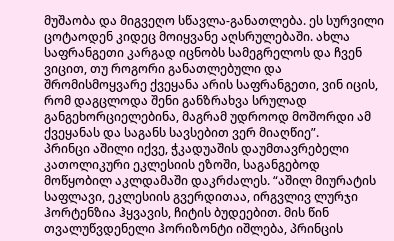მუშაობა და მიგვეღო სწავლა-განათლება. ეს სურვილი ცოტაოდენ კიდეც მოიყვანე აღსრულებაში. ახლა საფრანგეთი კარგად იცნობს სამეგრელოს და ჩვენ ვიცით, თუ როგორი განათლებული და შრომისმოყვარე ქვეყანა არის საფრანგეთი, ვინ იცის, რომ დაგცლოდა შენი განზრახვა სრულად განგეხორციელებინა, მაგრამ უდროოდ მოშორდი ამ ქვეყანას და საგანს სავსებით ვერ მიაღწიე”.
პრინცი აშილი იქვე, ჭკადუაშის დაუმთავრებელი კათოლიკური ეკლესიის ეზოში, საგანგებოდ მოწყობილ აკლდამაში დაკრძალეს. “აშილ მიურატის საფლავი, ეკლესიის გვერდითაა, ირგვლივ ლურჯი ჰორტენზია ჰყვავის, ჩიტის ბუდეებით. მის წინ თვალუწვდენელი ჰორიზონტი იშლება, პრინცის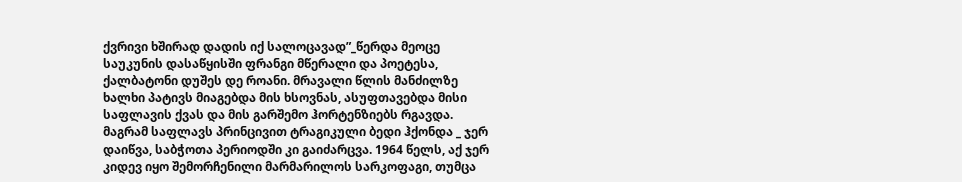ქვრივი ხშირად დადის იქ სალოცავად”_წერდა მეოცე საუკუნის დასაწყისში ფრანგი მწერალი და პოეტესა, ქალბატონი დუშეს დე როანი. მრავალი წლის მანძილზე ხალხი პატივს მიაგებდა მის ხსოვნას, ასუფთავებდა მისი საფლავის ქვას და მის გარშემო ჰორტენზიებს რგავდა. მაგრამ საფლავს პრინცივით ტრაგიკული ბედი ჰქონდა _ ჯერ დაიწვა, საბჭოთა პერიოდში კი გაიძარცვა. 1964 წელს, აქ ჯერ კიდევ იყო შემორჩენილი მარმარილოს სარკოფაგი, თუმცა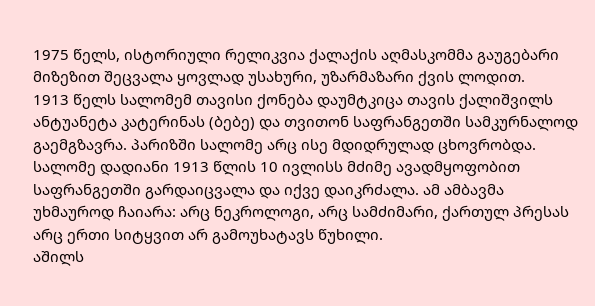1975 წელს, ისტორიული რელიკვია ქალაქის აღმასკომმა გაუგებარი მიზეზით შეცვალა ყოვლად უსახური, უზარმაზარი ქვის ლოდით.
1913 წელს სალომემ თავისი ქონება დაუმტკიცა თავის ქალიშვილს ანტუანეტა კატერინას (ბებე) და თვითონ საფრანგეთში სამკურნალოდ გაემგზავრა. პარიზში სალომე არც ისე მდიდრულად ცხოვრობდა. სალომე დადიანი 1913 წლის 10 ივლისს მძიმე ავადმყოფობით საფრანგეთში გარდაიცვალა და იქვე დაიკრძალა. ამ ამბავმა უხმაუროდ ჩაიარა: არც ნეკროლოგი, არც სამძიმარი, ქართულ პრესას არც ერთი სიტყვით არ გამოუხატავს წუხილი.
აშილს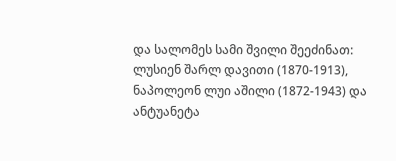და სალომეს სამი შვილი შეეძინათ: ლუსიენ შარლ დავითი (1870-1913), ნაპოლეონ ლუი აშილი (1872-1943) და ანტუანეტა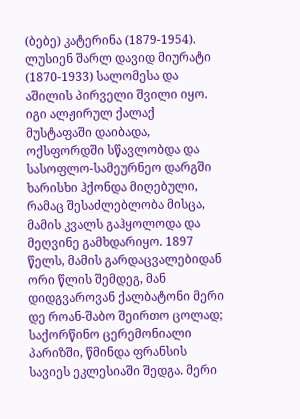(ბებე) კატერინა (1879-1954).
ლუსიენ შარლ დავიდ მიურატი (1870-1933) სალომესა და აშილის პირველი შვილი იყო. იგი ალჟირულ ქალაქ მუსტაფაში დაიბადა, ოქსფორდში სწავლობდა და სასოფლო-სამეურნეო დარგში ხარისხი ჰქონდა მიღებული, რამაც შესაძლებლობა მისცა, მამის კვალს გაჰყოლოდა და მეღვინე გამხდარიყო. 1897 წელს, მამის გარდაცვალებიდან ორი წლის შემდეგ, მან დიდგვაროვან ქალბატონი მერი დე როან-შაბო შეირთო ცოლად; საქორწინო ცერემონიალი პარიზში, წმინდა ფრანსის სავიეს ეკლესიაში შედგა. მერი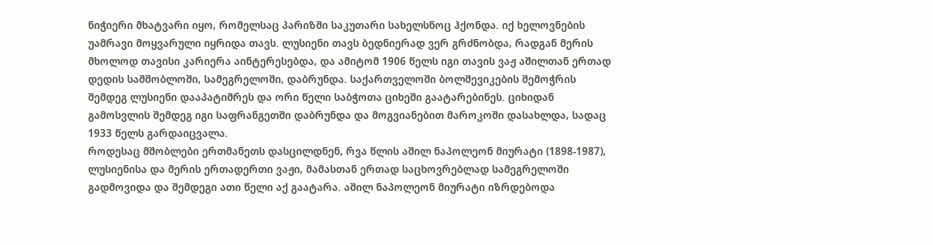ნიჭიერი მხატვარი იყო, რომელსაც პარიზში საკუთარი სახელსნოც ჰქონდა. იქ ხელოვნების უამრავი მოყვარული იყრიდა თავს. ლუსიენი თავს ბედნიერად ვერ გრძნობდა, რადგან მერის მხოლოდ თავისი კარიერა აინტერესებდა, და ამიტომ 1906 წელს იგი თავის ვაჟ აშილთან ერთად დედის სამშობლოში, სამეგრელოში, დაბრუნდა. საქართველოში ბოლშევიკების შემოჭრის შემდეგ ლუსიენი დააპატიმრეს და ორი წელი საბჭოთა ციხეში გაატარებინეს. ციხიდან გამოსვლის შემდეგ იგი საფრანგეთში დაბრუნდა და მოგვიანებით მაროკოში დასახლდა, სადაც 1933 წელს გარდაიცვალა.
როდესაც მშობლები ერთმანეთს დასცილდნენ, რვა წლის აშილ ნაპოლეონ მიურატი (1898-1987), ლუსიენისა და მერის ერთადერთი ვაჟი, მამასთან ერთად საცხოვრებლად სამეგრელოში გადმოვიდა და შემდეგი ათი წელი აქ გაატარა. აშილ ნაპოლეონ მიურატი იზრდებოდა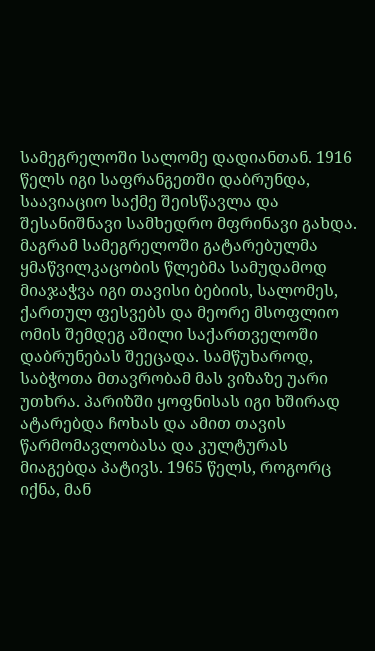სამეგრელოში სალომე დადიანთან. 1916 წელს იგი საფრანგეთში დაბრუნდა, საავიაციო საქმე შეისწავლა და შესანიშნავი სამხედრო მფრინავი გახდა. მაგრამ სამეგრელოში გატარებულმა ყმაწვილკაცობის წლებმა სამუდამოდ მიაჯაჭვა იგი თავისი ბებიის, სალომეს, ქართულ ფესვებს და მეორე მსოფლიო ომის შემდეგ აშილი საქართველოში დაბრუნებას შეეცადა. სამწუხაროდ, საბჭოთა მთავრობამ მას ვიზაზე უარი უთხრა. პარიზში ყოფნისას იგი ხშირად ატარებდა ჩოხას და ამით თავის წარმომავლობასა და კულტურას მიაგებდა პატივს. 1965 წელს, როგორც იქნა, მან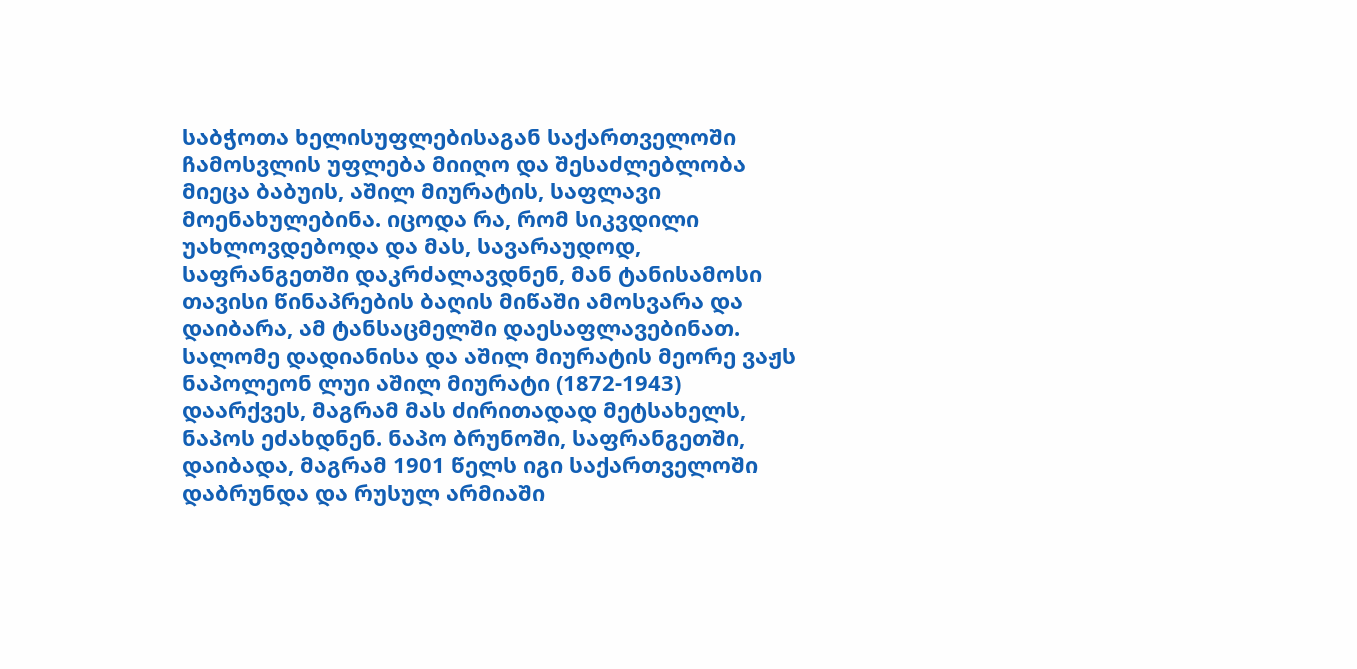საბჭოთა ხელისუფლებისაგან საქართველოში ჩამოსვლის უფლება მიიღო და შესაძლებლობა მიეცა ბაბუის, აშილ მიურატის, საფლავი მოენახულებინა. იცოდა რა, რომ სიკვდილი უახლოვდებოდა და მას, სავარაუდოდ, საფრანგეთში დაკრძალავდნენ, მან ტანისამოსი თავისი წინაპრების ბაღის მიწაში ამოსვარა და დაიბარა, ამ ტანსაცმელში დაესაფლავებინათ.
სალომე დადიანისა და აშილ მიურატის მეორე ვაჟს ნაპოლეონ ლუი აშილ მიურატი (1872-1943) დაარქვეს, მაგრამ მას ძირითადად მეტსახელს, ნაპოს ეძახდნენ. ნაპო ბრუნოში, საფრანგეთში, დაიბადა, მაგრამ 1901 წელს იგი საქართველოში დაბრუნდა და რუსულ არმიაში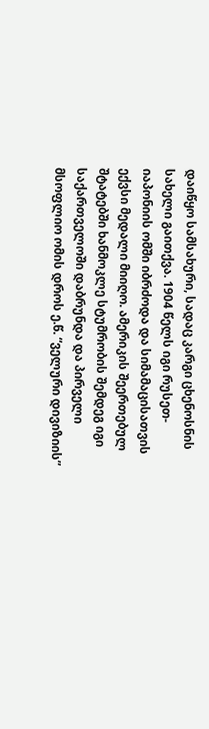დაიწყო სამსახური, სადაც კარგი ცხენოსნის სახელი გაითქვა. 1904 წელს იგი რუსეთ-იაპონიის ომში იბრძოდა და სიმამაცისათვის ექვსი მედალი მიიღო. ამერიკის შეერთებულ შტატებში ხანმოკლე სტუმრობის შემდეგ იგი საქართველოში დაბრუნდა და პირველი მსოფლიო ომის დროს ე.წ. “ველური დივიზიის”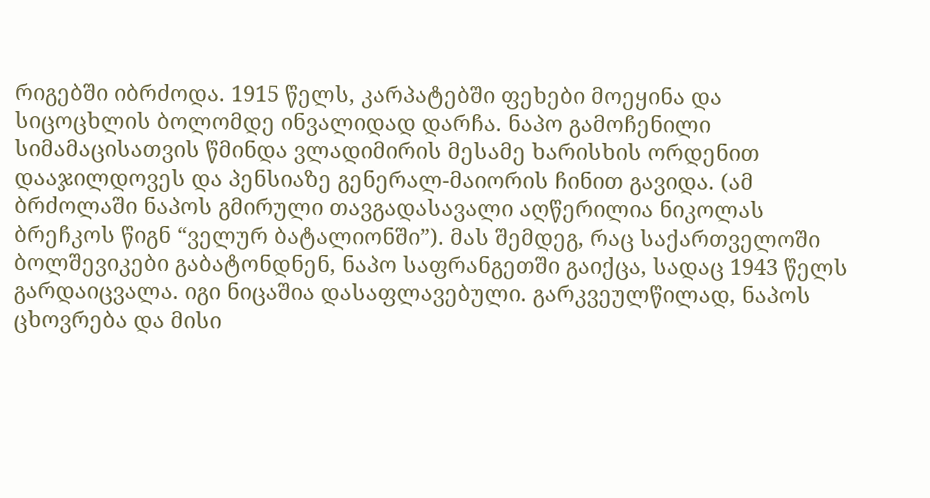რიგებში იბრძოდა. 1915 წელს, კარპატებში ფეხები მოეყინა და სიცოცხლის ბოლომდე ინვალიდად დარჩა. ნაპო გამოჩენილი სიმამაცისათვის წმინდა ვლადიმირის მესამე ხარისხის ორდენით დააჯილდოვეს და პენსიაზე გენერალ-მაიორის ჩინით გავიდა. (ამ ბრძოლაში ნაპოს გმირული თავგადასავალი აღწერილია ნიკოლას ბრეჩკოს წიგნ “ველურ ბატალიონში”). მას შემდეგ, რაც საქართველოში ბოლშევიკები გაბატონდნენ, ნაპო საფრანგეთში გაიქცა, სადაც 1943 წელს გარდაიცვალა. იგი ნიცაშია დასაფლავებული. გარკვეულწილად, ნაპოს ცხოვრება და მისი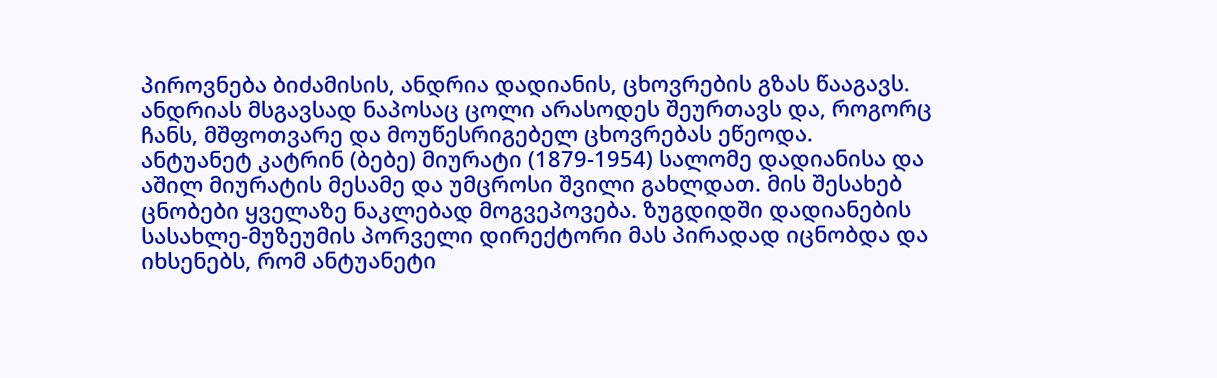პიროვნება ბიძამისის, ანდრია დადიანის, ცხოვრების გზას წააგავს. ანდრიას მსგავსად ნაპოსაც ცოლი არასოდეს შეურთავს და, როგორც ჩანს, მშფოთვარე და მოუწესრიგებელ ცხოვრებას ეწეოდა.
ანტუანეტ კატრინ (ბებე) მიურატი (1879-1954) სალომე დადიანისა და აშილ მიურატის მესამე და უმცროსი შვილი გახლდათ. მის შესახებ ცნობები ყველაზე ნაკლებად მოგვეპოვება. ზუგდიდში დადიანების სასახლე-მუზეუმის პორველი დირექტორი მას პირადად იცნობდა და იხსენებს, რომ ანტუანეტი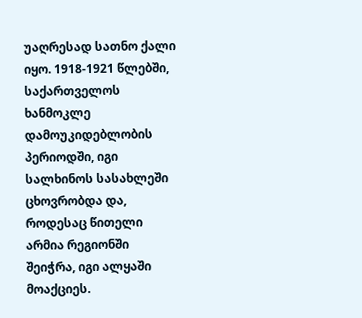უაღრესად სათნო ქალი იყო. 1918-1921 წლებში, საქართველოს ხანმოკლე დამოუკიდებლობის პერიოდში, იგი სალხინოს სასახლეში ცხოვრობდა და, როდესაც წითელი არმია რეგიონში შეიჭრა, იგი ალყაში მოაქციეს.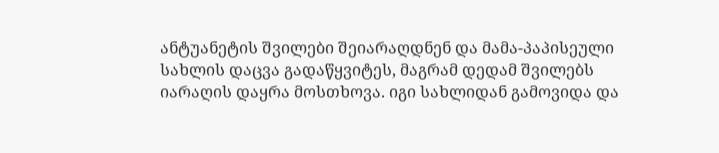ანტუანეტის შვილები შეიარაღდნენ და მამა-პაპისეული სახლის დაცვა გადაწყვიტეს, მაგრამ დედამ შვილებს იარაღის დაყრა მოსთხოვა. იგი სახლიდან გამოვიდა და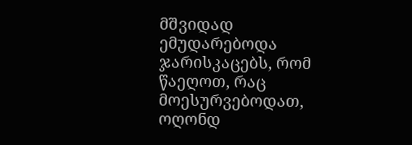მშვიდად ემუდარებოდა ჯარისკაცებს, რომ წაეღოთ, რაც მოესურვებოდათ, ოღონდ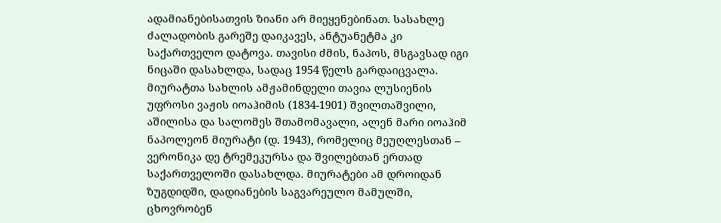ადამიანებისათვის ზიანი არ მიეყენებინათ. სასახლე ძალადობის გარეშე დაიკავეს, ანტუანეტმა კი საქართველო დატოვა. თავისი ძმის, ნაპოს, მსგავსად იგი ნიცაში დასახლდა, სადაც 1954 წელს გარდაიცვალა.
მიურატთა სახლის ამჟამინდელი თავია ლუსიენის უფროსი ვაჟის იოაჰიმის (1834-1901) შვილთაშვილი, აშილისა და სალომეს შთამომავალი, ალენ მარი იოაჰიმ ნაპოლეონ მიურატი (დ. 1943), რომელიც მეუღლესთან – ვერონიკა დე ტრემეკურსა და შვილებთან ერთად საქართველოში დასახლდა. მიურატები ამ დროიდან ზუგდიდში, დადიანების საგვარეულო მამულში, ცხოვრობენ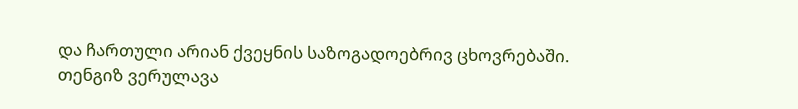და ჩართული არიან ქვეყნის საზოგადოებრივ ცხოვრებაში.
თენგიზ ვერულავა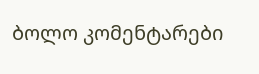ბოლო კომენტარები